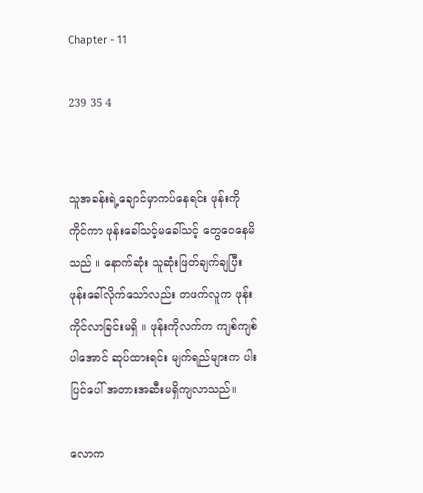Chapter - 11

239 35 4


သူအခန်းရဲ့ချောင်မှာကပ်နေရင်း ဖုန်းကိုကိုင်ကာ ဖုန်းခေါ်သင့်မခေါ်သင့် တွေဝေနေမိသည် ။ နောက်ဆုံး သူဆုံးဖြတ်ချက်ချပြီး ဖုန်းခေါ်လိုက်သော်လည်း တဖက်လူက ဖုန်းကိုင်လာခြင်းမရှိ ။ ဖုန်းကိုလက်က ကျစ်ကျစ်ပါအောင် ဆုပ်ထားရင်း မျက်ရည်များက ပါးပြင်ပေါ် အတားအဆီးမရှိကျလာသည်။

လောက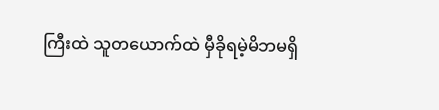ကြီးထဲ သူတယောက်ထဲ မှီခိုရမဲ့မိဘမရှိ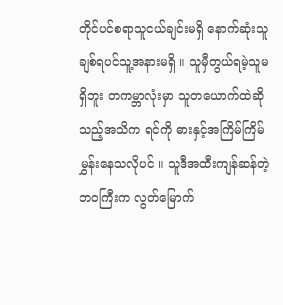တိုင်ပင်စရာသူငယ်ချင်းမရှိ နောက်ဆုံးသူချစ်ရပင်သူ့အနားမရှိ ။ သူမှီတွယ်ရမဲ့သူမရှိဘူး တကမ္ဘာလုံးမှာ သူတယောက်ထဲဆိုသည့်အသိက ရင်ကို ဓားနှင့်အကြိမ်ကြိမ်မွှန်းနေသလိုပင် ။ သူဒီအထီးကျန်ဆန်တဲ့ဘဝကြီးက လွတ်မြောက်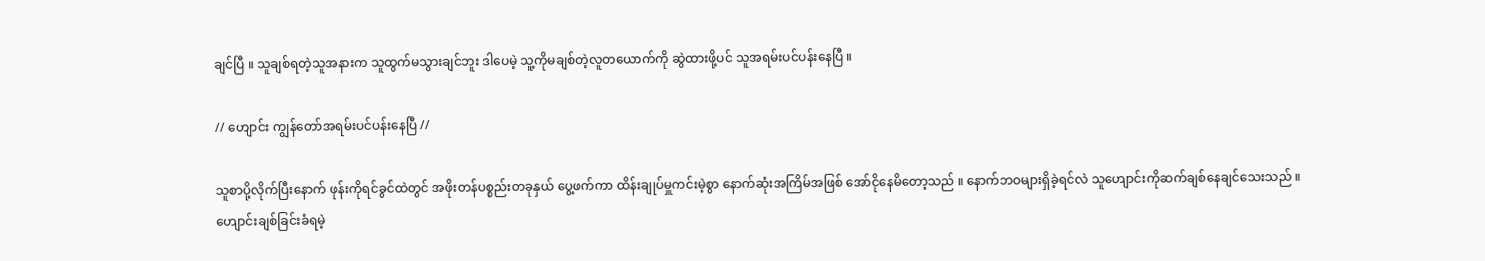ချင်ပြီ ။ သူချစ်ရတဲ့သူအနားက သူထွက်မသွားချင်ဘူး ဒါပေမဲ့ သူ့ကိုမချစ်တဲ့လူတယောက်ကို ဆွဲထားဖို့ပင် သူအရမ်းပင်ပန်းနေပြီ ။

// ဟျောင်း ကျွန်တော်အရမ်းပင်ပန်းနေပြီ //

သူစာပို့လိုက်ပြီးနောက် ဖုန်းကိုရင်ခွင်ထဲတွင် အဖိုးတန်ပစ္စည်းတခုနှယ် ပွေ့ဖက်ကာ ထိန်းချုပ်မှူကင်းမဲ့စွာ နောက်ဆုံးအကြိမ်အဖြစ် အော်ငိုနေမိတော့သည် ။ နောက်ဘဝများရှိခဲ့ရင်လဲ သူဟျောင်းကိုဆက်ချစ်နေချင်သေးသည် ။ ဟျောင်းချစ်ခြင်းခံရမဲ့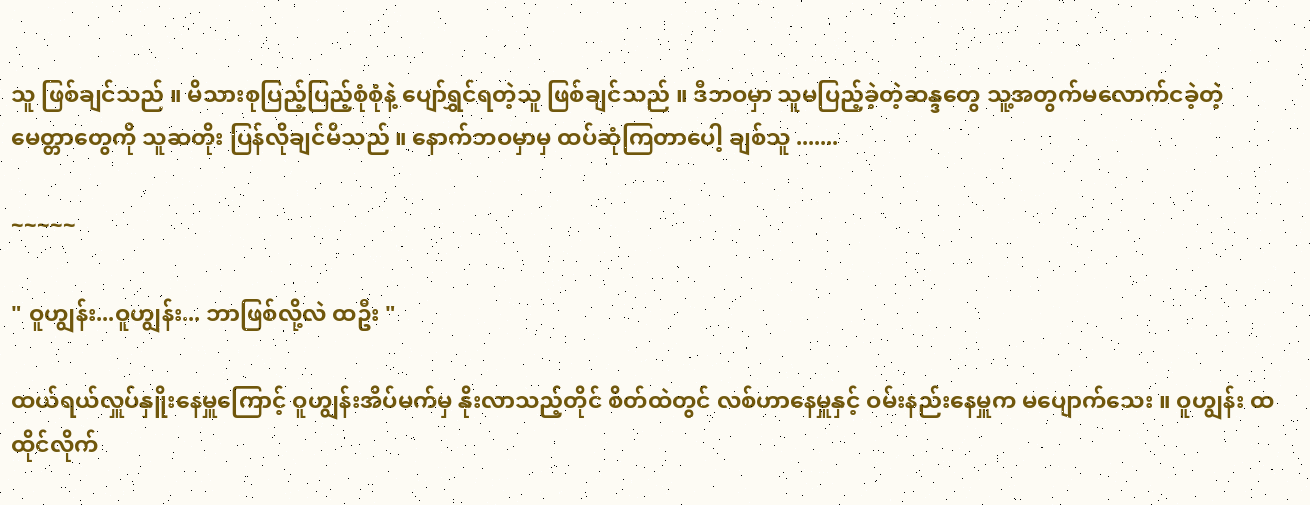သူ ဖြစ်ချင်သည် ။ မိသားစုပြည့်ပြည့်စုံစုံနဲ့ ပျော်ရွှင်ရတဲ့သူ ဖြစ်ချင်သည် ။ ဒီဘဝမှာ သူမပြည့်ခဲ့တဲ့ဆန္ဒတွေ သူ့အတွက်မလောက်ငခဲ့တဲ့ မေတ္တာတွေကို သူဆတိုး ပြန်လိုချင်မိသည် ။ နောက်ဘဝမှာမှ ထပ်ဆုံကြတာပေါ့ ချစ်သူ .......

~~~~~

" ဝူဟျွန်း...ဝူဟျွန်း... ဘာဖြစ်လို့လဲ ထဦး "

ထယ်ရယ်လှူပ်နှိူးနေမှူကြောင့် ဝူဟျွန်းအိပ်မက်မှ နိုးလာသည့်တိုင် စိတ်ထဲတွင် လစ်ဟာနေမှူနှင့် ဝမ်းနည်းနေမှူက မပျောက်သေး ။ ဝူဟျွန်း ထထိုင်လိုက်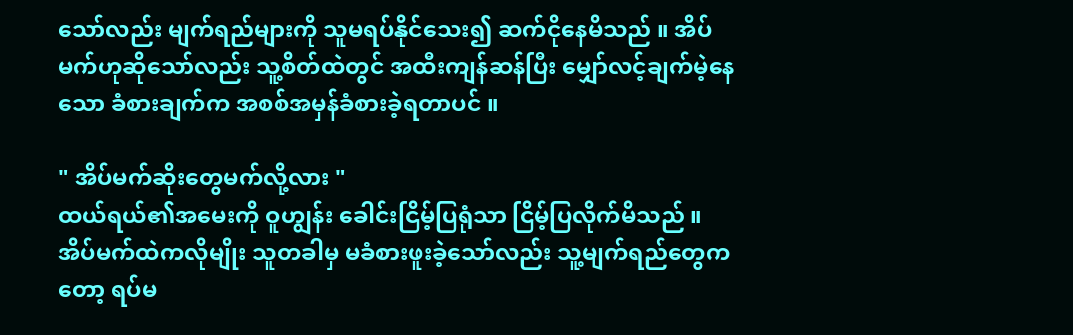သော်လည်း မျက်ရည်များကို သူမရပ်နိုင်သေး၍ ဆက်ငိုနေမိသည် ။ အိပ်မက်ဟုဆိုသော်လည်း သူ့စိတ်ထဲတွင် အထီးကျန်ဆန်ပြီး မျှော်လင့်ချက်မဲ့နေသော ခံစားချက်က အစစ်အမှန်ခံစားခဲ့ရတာပင် ။

" အိပ်မက်ဆိုးတွေမက်လို့လား "
ထယ်ရယ်၏အမေးကို ဝူဟျွန်း ခေါင်းငြိမ့်ပြရုံသာ ငြိမ့်ပြလိုက်မိသည် ။ အိပ်မက်ထဲကလိုမျိုး သူတခါမှ မခံစားဖူးခဲ့သော်လည်း သူ့မျက်ရည်တွေကတော့ ရပ်မ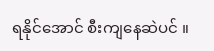ရနိုင်အောင် စီးကျနေဆဲပင် ။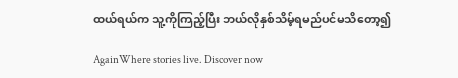ထယ်ရယ်က သူ့ကိုကြည့်ပြီး ဘယ်လိုနှစ်သိမ့်ရမည်ပင်မသိတော့၍

AgainWhere stories live. Discover now